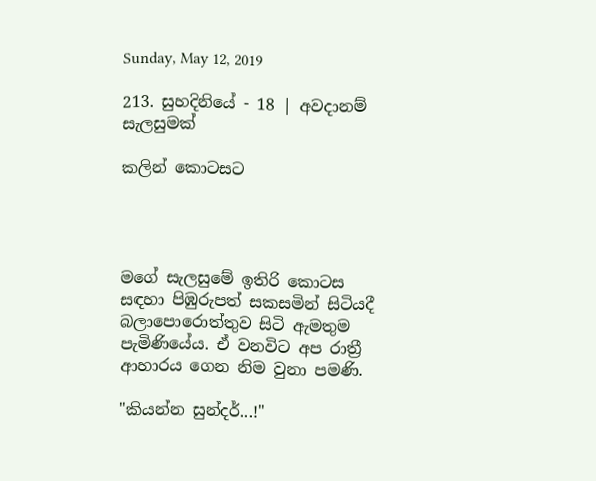Sunday, May 12, 2019

213. සුහදිනියේ - 18 | අවදානම් සැලසුමක්

කලින් කොටසට




මගේ සැලසුමේ ඉතිරි කොටස සඳහා පිඹුරුපත් සකසමින් සිටියදී බලාපොරොත්තුව සිටි ඇමතුම පැමිණියේය. ඒ වනවිට අප රාත්‍රී ආහාරය ගෙන නිම වුනා පමණි.

"කියන්න සුන්දර්...!"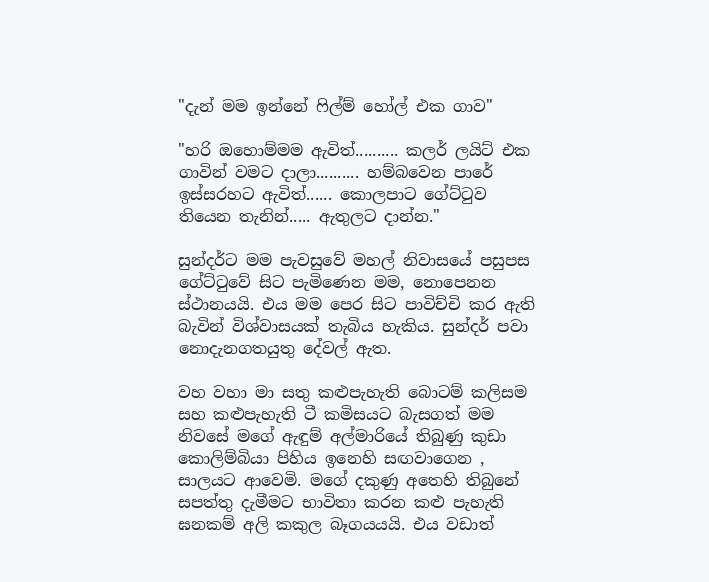"දැන් මම ඉන්නේ ෆිල්ම් හෝල් එක ගාව"

"හරි ඔහොම්මම ඇවිත්.......... කලර් ලයිට් එක ගාවින් වමට දාලා.......... හම්බවෙන පාරේ ඉස්සරහට ඇවිත්...... කොලපාට ගේට්ටුව තියෙන තැනින්..... ඇතුලට දාන්න."

සුන්දර්ට මම පැවසුවේ මහල් නිවාසයේ පසුපස ගේට්ටුවේ සිට පැමිණෙන මම, නොපෙනන ස්ථානයයි. එය මම පෙර සිට පාවිච්චි කර ඇති බැවින් විශ්වාසයක් තැබිය හැකිය. සුන්දර් පවා නොදැනගතයුතු දේවල් ඇත.

වහ වහා මා සතු කළුපැහැති බොටම් කලිසම සහ කළුපැහැති ටී කමිසයට බැසගත් මම නිවසේ මගේ ඇඳුම් අල්මාරියේ තිබුණු කුඩා කොලිම්බියා පිහිය ඉනෙහි සඟවාගෙන , සාලයට ආවෙමි. මගේ දකුණු අතෙහි තිබුනේ සපත්තු දැමීමට භාවිතා කරන කළු පැහැති ඝනකම් අලි කකුල බෑගයයයි. එය වඩාත්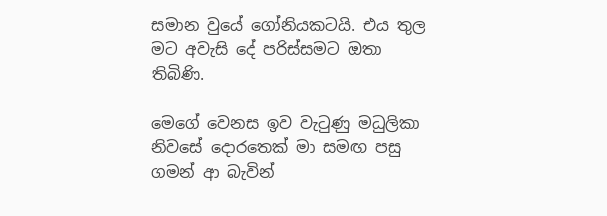සමාන වුයේ ගෝනියකටයි. එය තුල මට අවැසි දේ පරිස්සමට ඔතා තිබිණි.

මෙගේ වෙනස ඉව වැටුණු මධුලිකා නිවසේ දොරතෙක් මා සමඟ පසු ගමන් ආ බැවින්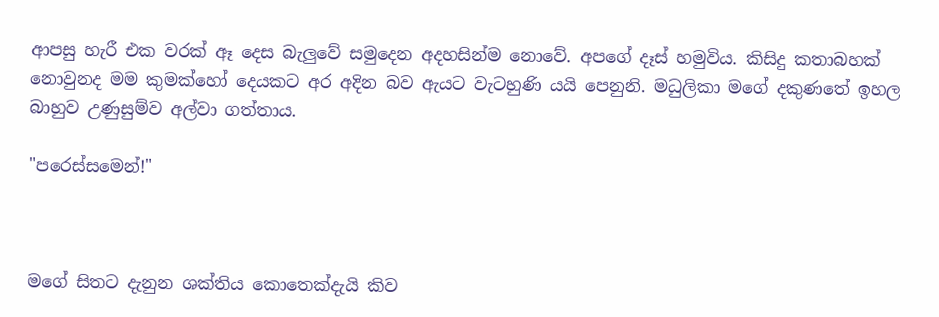ආපසු හැරී එක වරක් ඈ දෙස බැලුවේ සමුදෙන අදහසින්ම නොවේ. අපගේ දෑස් හමුවිය. කිසිදු කතාබහක් නොවුනද මම කුමක්හෝ දෙයකට අර අදින බව ඇයට වැටහුණි යයි පෙනුනි. මධුලිකා මගේ දකුණතේ ඉහල බාහුව උණුසුම්ව අල්වා ගත්තාය.

"පරෙස්සමෙන්!"



මගේ සිතට දැනුන ශක්තිය කොතෙක්දැයි කිව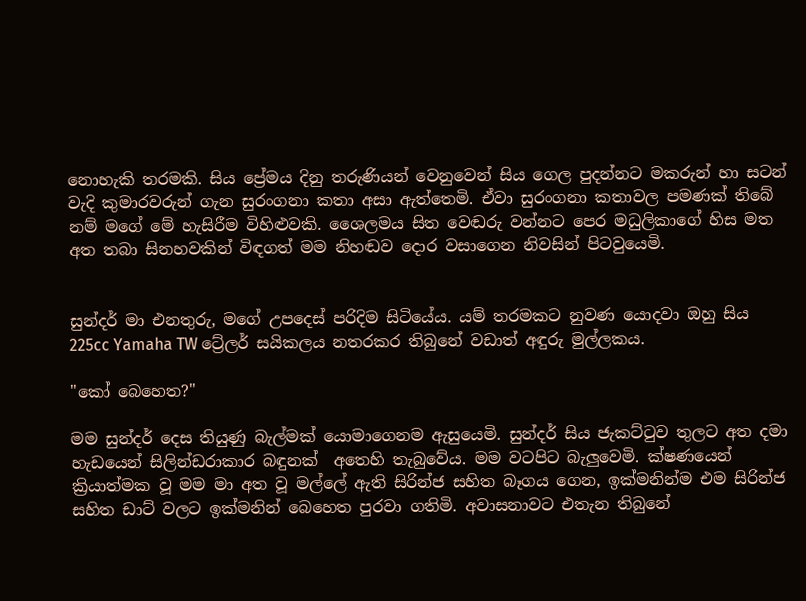නොහැකි තරමකි. සිය ප්‍රේමය දිනු තරුණියන් වෙනුවෙන් සිය ගෙල පුදන්නට මකරුන් හා සටන් වැදි කුමාරවරුන් ගැන සුරංගනා කතා අසා ඇත්තෙමි. ඒවා සුරංගනා කතාවල පමණක් තිබේ නම් මගේ මේ හැසිරීම විහිළුවකි. ශෛලමය සිත වෙඬරු වන්නට පෙර මධුලිකාගේ හිස මත අත තබා සිනහවකින් විඳගත් මම නිහඬව දොර වසාගෙන නිවසින් පිටවුයෙමි.


සුන්දර් මා එනතුරු, මගේ උපදෙස් පරිදිම සිටියේය. යම් තරමකට නුවණ යොදවා ඔහු සිය 225cc Yamaha TW ට්‍රේලර් සයිකලය නතරකර තිබුනේ වඩාත් අඳුරු මුල්ලකය.

"කෝ බෙහෙත?"

මම සුන්දර් දෙස තියුණු බැල්මක් යොමාගෙනම ඇසුයෙමි. සුන්දර් සිය ජැකට්ටුව තුලට අත දමා හැඩයෙන් සිලින්ඩරාකාර බඳුනක්  අතෙහි තැබුවේය. මම වටපිට බැලුවෙමි. ක්ෂණයෙන් ක්‍රියාත්මක වූ මම මා අත වූ මල්ලේ ඇති සිරින්ජ සහිත බෑගය ගෙන, ඉක්මනින්ම එම සිරින්ජ සහිත ඩාට් වලට ඉක්මනින් බෙහෙත පුරවා ගතිමි. අවාසනාවට එතැන තිබුනේ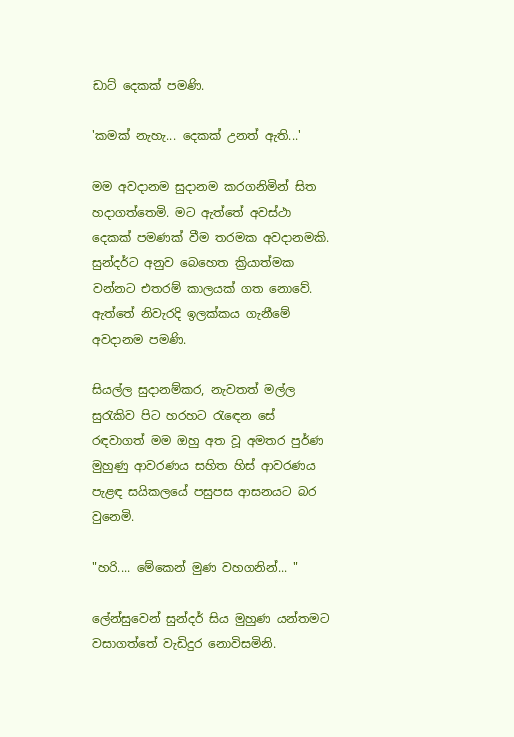ඩාට් දෙකක් පමණි.

'කමක් නැහැ... දෙකක් උනත් ඇති...'

මම අවදානම සුදානම කරගනිමින් සිත හදාගත්තෙමි. මට ඇත්තේ අවස්ථා දෙකක් පමණක් වීම තරමක අවදානමකි. සුන්දර්ට අනුව බෙහෙත ක්‍රියාත්මක වන්නට එතරම් කාලයක් ගත නොවේ. ඇත්තේ නිවැරදි ඉලක්කය ගැනීමේ අවදානම පමණි.

සියල්ල සුදානම්කර, නැවතත් මල්ල සුරැකිව පිට හරහට රැඳෙන සේ රඳවාගත් මම ඔහු අත වූ අමතර පුර්ණ මුහුණු ආවරණය සහිත හිස් ආවරණය පැළඳ සයිකලයේ පසුපස ආසනයට බර වුනෙමි.

"හරි.... මේකෙන් මුණ වහගනින්... "

ලේන්සුවෙන් සුන්දර් සිය මුහුණ යන්තමට වසාගත්තේ වැඩිදුර නොවිසමිනි.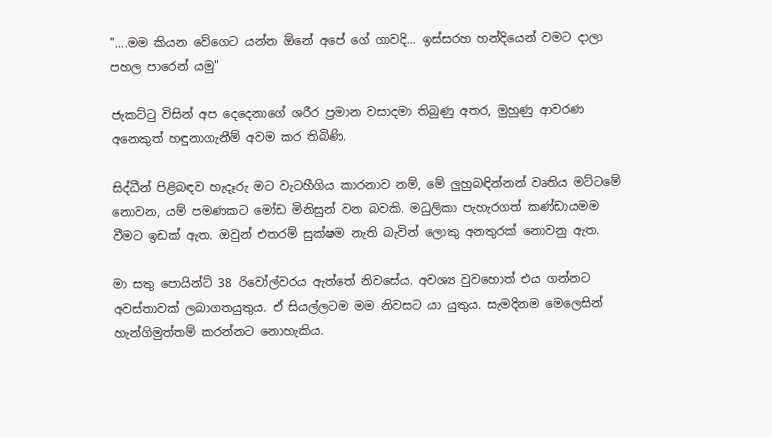"....මම කියන වේගෙට යන්න ඕනේ අපේ ගේ ගාවදි... ඉස්සරහ හන්දියෙන් වමට දාලා පහල පාරෙන් යමු"

ජැකට්ටු විසින් අප දෙදෙනාගේ ශරීර ප්‍රමාන වසාදමා තිබුණු අතර, මුහුණු ආවරණ අනෙකුත් හඳුනාගැනීම් අවම කර තිබිණි.

සිද්ධීන් පිළිබඳව හැදෑරු මට වැටහීගිය කාරනාව නම්, මේ ලුහුබඳින්නන් වෘතිය මට්ටමේ නොවන, යම් පමණකට මෝඩ මිනිසුන් වන බවකි. මධුලිකා පැහැරගත් කණ්ඩායමම වීමට ඉඩක් ඇත. ඔවුන් එතරම් සුක්ෂම නැති බැවින් ලොකු අනතුරක් නොවනු ඇත.

මා සතු පොයින්ට් 38 රිවෝල්වරය ඇත්තේ නිවසේය. අවශ්‍ය වුවහොත් එය ගන්නට අවස්තාවක් ලබාගතයුතුය. ඒ සියල්ලටම මම නිවසට යා යුතුය. සැමදිනම මෙලෙසින් හැන්ගිමුත්තම් කරන්නට නොහැකිය.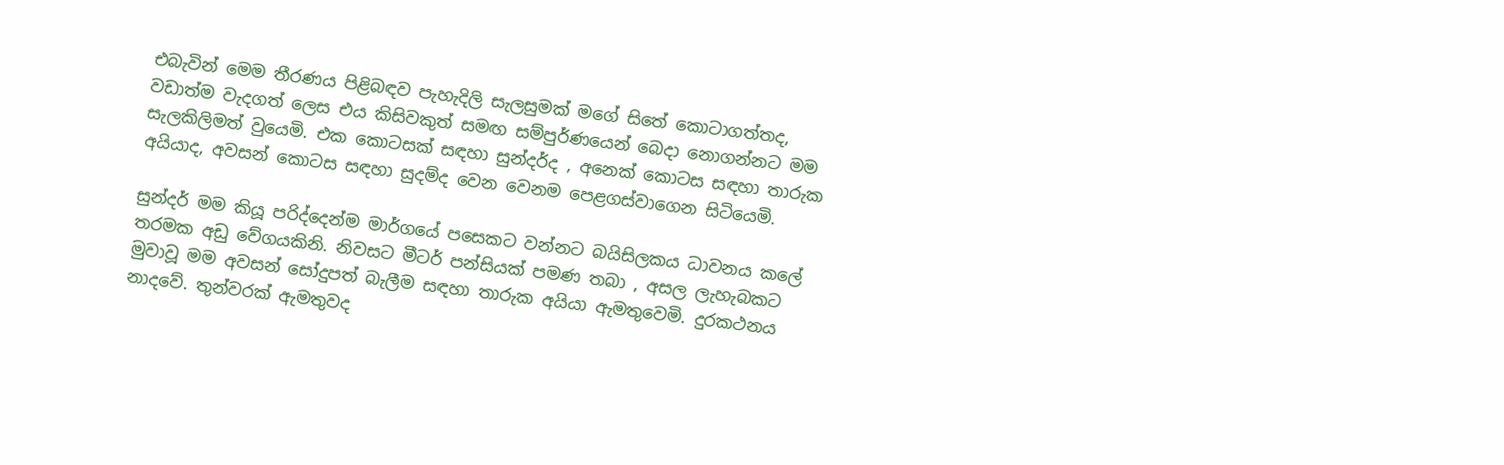එබැවින් මෙම තීරණය පිළිබඳව පැහැදිලි සැලසුමක් මගේ සිතේ කොටාගත්තද, වඩාත්ම වැදගත් ලෙස එය කිසිවකුත් සමඟ සම්පුර්ණයෙන් බෙදා නොගන්නට මම සැලකිලිමත් වුයෙමි. එක කොටසක් සඳහා සුන්දර්ද , අනෙක් කොටස සඳහා තාරුක අයියාද, අවසන් කොටස සඳහා සුදම්ද වෙන වෙනම පෙළගස්වාගෙන සිටියෙමි.

සුන්දර් මම කියූ පරිද්දෙන්ම මාර්ගයේ පසෙකට වන්නට බයිසිලකය ධාවනය කලේ තරමක අඩු වේගයකිනි. නිවසට මීටර් පන්සියක් පමණ තබා , අසල ලැහැබකට මුවාවූ මම අවසන් සෝදුපත් බැලීම සඳහා තාරුක අයියා ඇමතුවෙමි. දුරකථනය නාදවේ. තුන්වරක් ඇමතුවද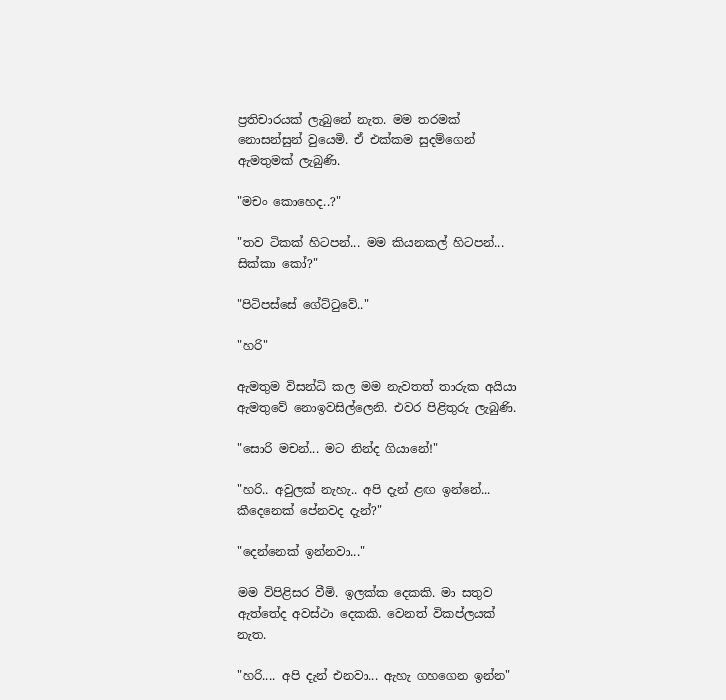ප්‍රතිචාරයක් ලැබුනේ නැත. මම තරමක් නොසන්සුන් වුයෙමි. ඒ එක්කම සුදම්ගෙන් ඇමතුමක් ලැබුණි.

"මචං කොහෙද..?"

"තව ටිකක් හිටපන්... මම කියනකල් හිටපන්... සික්කා කෝ?"

"පිටිපස්සේ ගේට්ටුවේ.."

"හරි"

ඇමතුම විසන්ධි කල මම නැවතත් තාරුක අයියා ඇමතුවේ නොඉවසිල්ලෙනි. එවර පිළිතුරු ලැබුණි.

"සොරි මචන්... මට නින්ද ගියානේ!"

"හරි.. අවුලක් නැහැ.. අපි දැන් ළඟ ඉන්නේ... කීදෙනෙක් පේනවද දැන්?"

"දෙන්නෙක් ඉන්නවා..."

මම විපිළිසර වීමි. ඉලක්ක දෙකකි. මා සතුව ඇත්තේද අවස්ථා දෙකකි. වෙනත් විකප්ලයක් නැත.

"හරි.... අපි දැන් එනවා... ඇහැ ගහගෙන ඉන්න"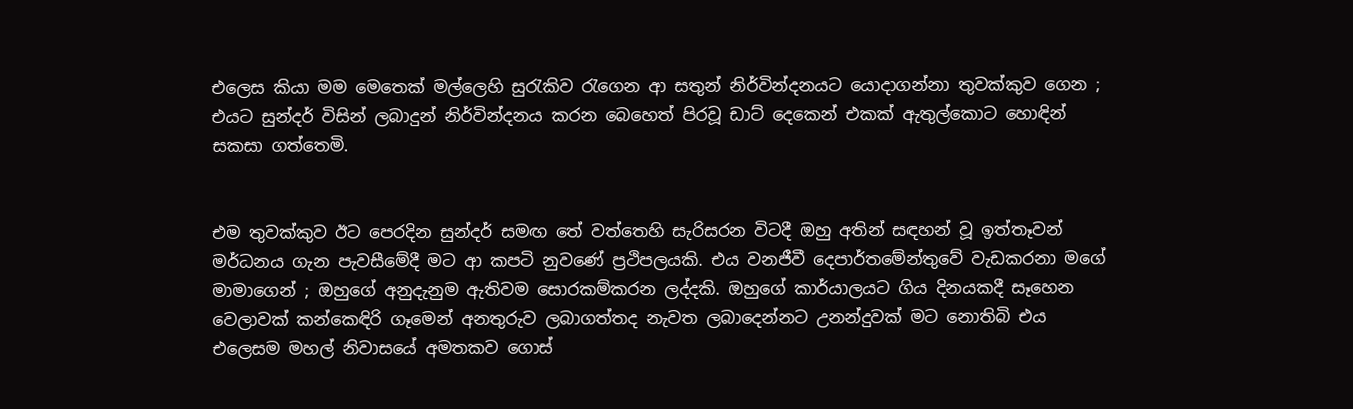එලෙස කියා මම මෙතෙක් මල්ලෙහි සුරැකිව රැගෙන ආ සතුන් නිර්වින්දනයට යොදාගන්නා තුවක්කුව ගෙන ; එයට සුන්දර් විසින් ලබාදුන් නිර්වින්දනය කරන බෙහෙත් පිරවූ ඩාට් දෙකෙන් එකක් ඇතුල්කොට හොඳින් සකසා ගත්තෙමි.


එම තුවක්කුව ඊට පෙරදින සුන්දර් සමඟ තේ වත්තෙහි සැරිසරන විටදී ඔහු අතින් සඳහන් වූ ඉත්තෑවන් මර්ධනය ගැන පැවසීමේදී මට ආ කපටි නුවණේ ප්‍රථිපලයකි. එය වනජීවී දෙපාර්තමේන්තුවේ වැඩකරනා මගේ මාමාගෙන් ; ඔහුගේ අනුදැනුම ඇතිවම සොරකම්කරන ලද්දකි. ඔහුගේ කාර්යාලයට ගිය දිනයකදී සෑහෙන වෙලාවක් කන්කෙඳිරි ගෑමෙන් අනතුරුව ලබාගත්තද නැවත ලබාදෙන්නට උනන්දුවක් මට නොතිබි එය එලෙසම මහල් නිවාසයේ අමතකව ගොස්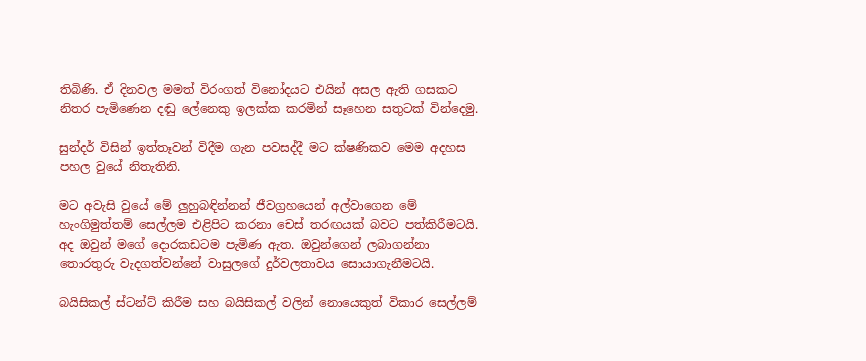තිබිණි. ඒ දිනවල මමත් විරංගත් විනෝදයට එයින් අසල ඇති ගසකට නිතර පැමිණෙන දඬු ලේනෙකු ඉලක්ක කරමින් සෑහෙන සතුටක් වින්දෙමු.

සුන්දර් විසින් ඉත්තෑවන් විදීම ගැන පවසද්දී මට ක්ෂණිකව මෙම අදහස පහල වුයේ නිතැතිනි.

මට අවැසි වුයේ මේ ලුහුබඳින්නන් ජීවග්‍රහයෙන් අල්වාගෙන මේ හැංගිමුත්තම් සෙල්ලම එළිපිට කරනා චෙස් තරඟයක් බවට පත්කිරීමටයි. අද ඔවුන් මගේ දොරකඩටම පැමිණ ඇත. ඔවුන්ගෙන් ලබාගන්නා තොරතුරු වැදගත්වන්නේ වාසුලගේ දුර්වලතාවය සොයාගැනීමටයි.

බයිසිකල් ස්ටන්ට් කිරීම සහ බයිසිකල් වලින් නොයෙකුත් විකාර සෙල්ලම්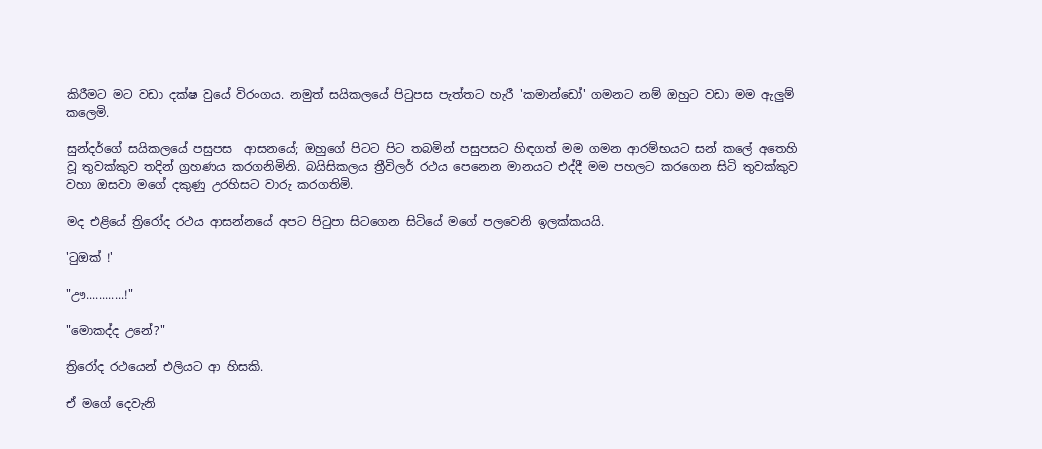කිරීමට මට වඩා දක්ෂ වුයේ විරංගය. නමුත් සයිකලයේ පිටුපස පැත්තට හැරී 'කමාන්ඩෝ' ගමනට නම් ඔහුට වඩා මම ඇලුම් කලෙමි.

සුන්දර්ගේ සයිකලයේ පසුපස  ආසනයේ; ඔහුගේ පිටට පිට තබමින් පසුපසට හිඳගත් මම ගමන ආරම්භයට සන් කලේ අතෙහි වූ තුවක්කුව තදින් ග්‍රහණය කරගනිමිනි. බයිසිකලය ත්‍රීවිලර් රථය පෙනෙන මානයට එද්දී මම පහලට කරගෙන සිටි තුවක්කුව වහා ඔසවා මගේ දකුණු උරහිසට වාරු කරගතිමි.

මද එළියේ ත්‍රිරෝද රථය ආසන්නයේ අපට පිටුපා සිටගෙන සිටියේ මගේ පලවෙනි ඉලක්කයයි.

'ටුඔක් !'

"ඌ............!"

"මොකද්ද උනේ?"

ත්‍රිරෝද රථයෙන් එලියට ආ හිසකි.

ඒ මගේ දෙවැනි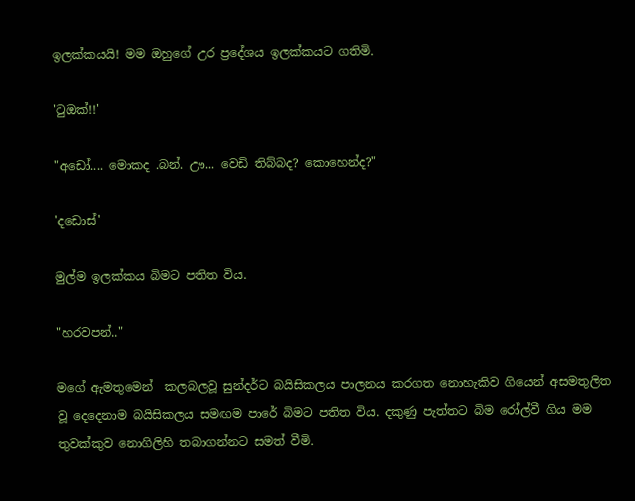ඉලක්කයයි! මම ඔහුගේ උර ප්‍රදේශය ඉලක්කයට ගතිමි.

'ටුඔක්!!'

"අඩෝ.... මොකද .බන්. ඌ... වෙඩි තිබ්බද? කොහෙන්ද?"

'දඩොස්'

මුල්ම ඉලක්කය බිමට පතිත විය.

"හරවපන්.."

මගේ ඇමතුමෙන්  කලබලවූ සුන්දර්ට බයිසිකලය පාලනය කරගත නොහැකිව ගියෙන් අසමතුලිත වූ දෙදෙනාම බයිසිකලය සමඟම පාරේ බිමට පතිත විය. දකුණු පැත්තට බිම රෝල්වී ගිය මම තුවක්කුව නොගිලිහි තබාගන්නට සමත් වීමි.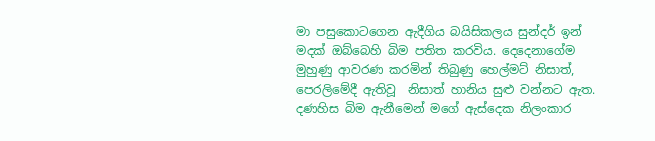මා පසුකොටගෙන ඇදීගිය බයිසිකලය සුන්දර් ඉන් මදක් ඔබ්බෙහි බිම පතිත කරවිය. දෙදෙනාගේම මුහුණු ආවරණ කරමින් තිබුණු හෙල්මට් නිසාත්, පෙරලිමේදී ඇතිවූ  නිසාත් හානිය සුළු වන්නට ඇත. දණහිස බිම ඇනීමෙන් මගේ ඇස්දෙක නිලංකාර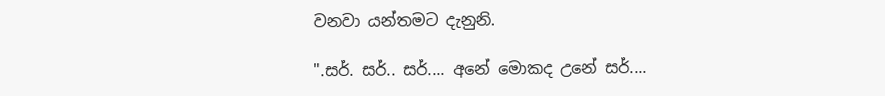වනවා යන්තමට දැනුනි.

".සර්. සර්.. සර්.... අනේ මොකද උනේ සර්....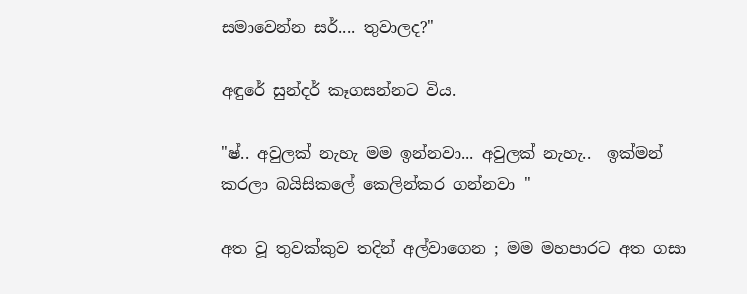සමාවෙන්න සර්.... තුවාලද?"

අඳුරේ සුන්දර් කෑගසන්නට විය.

"ෂ්.. අවුලක් නැහැ මම ඉන්නවා... අවුලක් නැහැ..  ඉක්මන් කරලා බයිසිකලේ කෙලින්කර ගන්නවා "

අත වූ තුවක්කුව තදින් අල්වාගෙන ; මම මහපාරට අත ගසා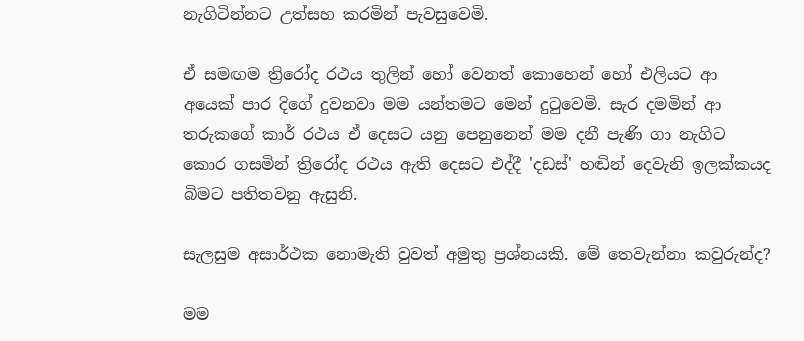නැගිටින්නට උත්සහ කරමින් පැවසුවෙමි.

ඒ සමඟම ත්‍රිරෝද රථය තුලින් හෝ වෙනත් කොහෙන් හෝ එලියට ආ අයෙක් පාර දිගේ දුවනවා මම යන්තමට මෙන් දුටුවෙමි. සැර දමමින් ආ තරුකගේ කාර් රථය ඒ දෙසට යනු පෙනුනෙන් මම දනී පැණි ගා නැගිට කොර ගසමින් ත්‍රිරෝද රථය ඇති දෙසට එද්දී 'දඩස්' හඬින් දෙවැනි ඉලක්කයද බිමට පතිතවනු ඇසුනි.

සැලසුම අසාර්ථක නොමැති වුවත් අමුතු ප්‍රශ්නයකි. මේ තෙවැන්නා කවුරුන්ද?

මම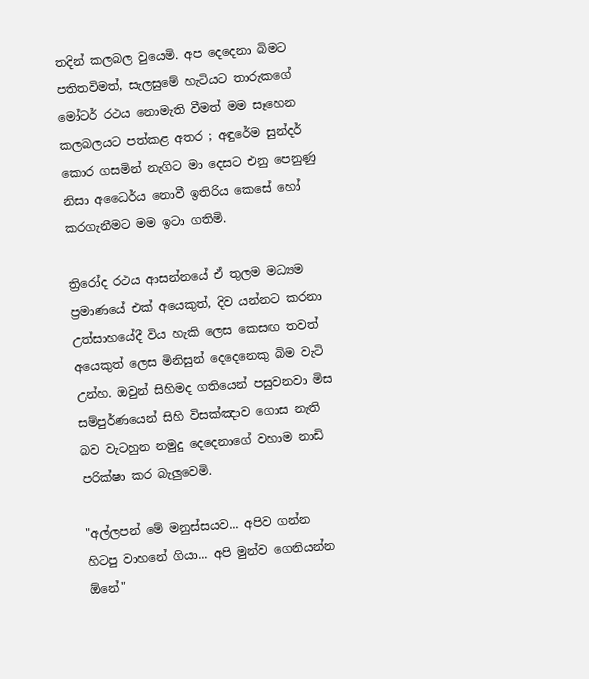තදින් කලබල වුයෙමි. අප දෙදෙනා බිමට පතිතවිමත්, සැලසුමේ හැටියට තාරුකගේ මෝටර් රථය නොමැති වීමත් මම සෑහෙන කලබලයට පත්කළ අතර ; අඳුරේම සුන්දර් කොර ගසමින් නැගිට මා දෙසට එනු පෙනුණු නිසා අධෛර්ය නොවී ඉතිරිය කෙසේ හෝ කරගැනීමට මම ඉටා ගතිමි.

ත්‍රිරෝද රථය ආසන්නයේ ඒ තුලම මධ්‍යම ප්‍රමාණයේ එක් අයෙකුත්, දිව යන්නට කරනා උත්සාහයේදී විය හැකි ලෙස කෙසඟ තවත් අයෙකුත් ලෙස මිනිසුන් දෙදෙනෙකු බිම වැටි උන්හ. ඔවුන් සිහිමද ගතියෙන් පසුවනවා මිස සම්පුර්ණයෙන් සිහි විසක්ඤාව ගොස නැති බව වැටහුන නමුදු දෙදෙනාගේ වහාම නාඩි පරික්ෂා කර බැලුවෙමි.

"අල්ලපන් මේ මනුස්සයව... අපිව ගන්න හිටපු වාහනේ ගියා... අපි මුන්ව ගෙනියන්න ඕනේ"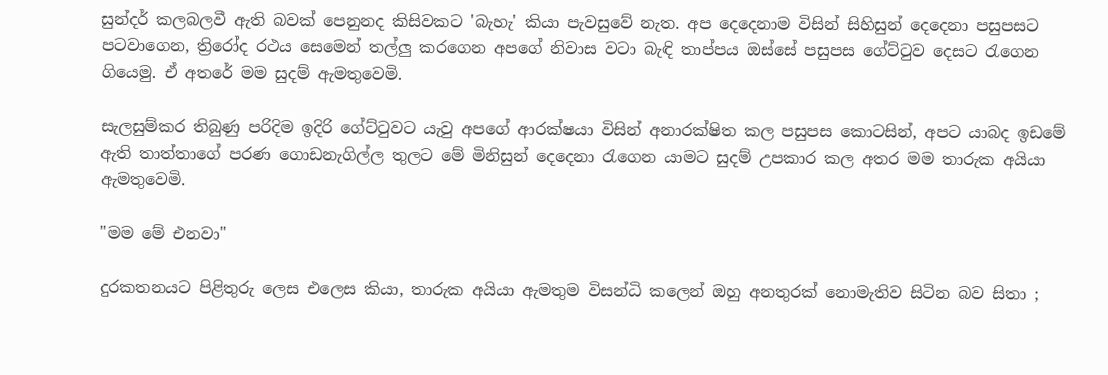සුන්දර් කලබලවී ඇති බවක් පෙනුනද කිසිවකට 'බැහැ' කියා පැවසුවේ නැත. අප දෙදෙනාම විසින් සිහිසුන් දෙදෙනා පසුපසට පටවාගෙන, ත්‍රිරෝද රථය සෙමෙන් තල්ලු කරගෙන අපගේ නිවාස වටා බැඳි තාප්පය ඔස්සේ පසුපස ගේට්ටුව දෙසට රැගෙන ගියෙමු. ඒ අතරේ මම සුදම් ඇමතුවෙමි.

සැලසුම්කර තිබුණු පරිදිම ඉදිරි ගේට්ටුවට යැවු අපගේ ආරක්ෂයා විසින් අනාරක්ෂිත කල පසුපස කොටසින්, අපට යාබද ඉඩමේ ඇති තාත්තාගේ පරණ ගොඩනැගිල්ල තුලට මේ මිනිසුන් දෙදෙනා රැගෙන යාමට සුදම් උපකාර කල අතර මම තාරුක අයියා ඇමතුවෙමි.

"මම මේ එනවා"

දුරකතනයට පිළිතුරු ලෙස එලෙස කියා, තාරුක අයියා ඇමතුම විසන්ධි කලෙන් ඔහු අනතුරක් නොමැතිව සිටින බව සිතා ;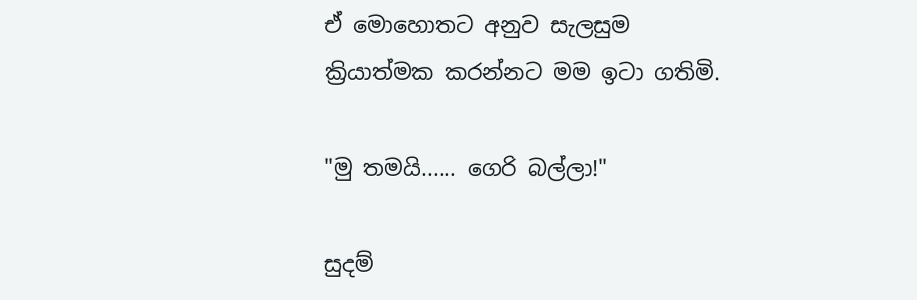ඒ මොහොතට අනුව සැලසුම ක්‍රියාත්මක කරන්නට මම ඉටා ගතිමි.

"මු තමයි...... ගෙරි බල්ලා!"

සුදම්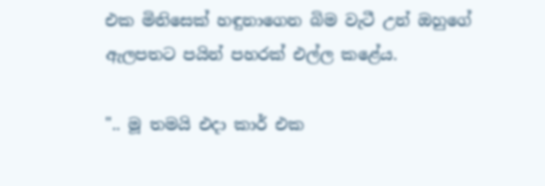එක මිනිසෙක් හඳුනාගෙන බිම වැටී උන් ඔහුගේ ඇලපතට පයින් පහරක් එල්ල කළේය.

".. මූ තමයි එදා කාර් එක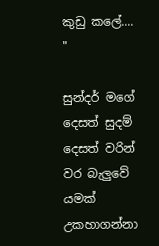කුඩු කලේ.... "

සුන්දර් මගේ දෙසත් සුදම් දෙසත් වරින් වර බැලුවේ යමක් උකහාගන්නා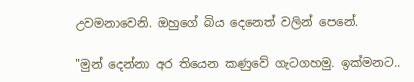උවමනාවෙනි. ඔහුගේ බිය දෙනෙත් වලින් පෙනේ.

"මුන් දෙන්නා අර තියෙන කණුවේ ගැටගහමු. ඉක්මනට..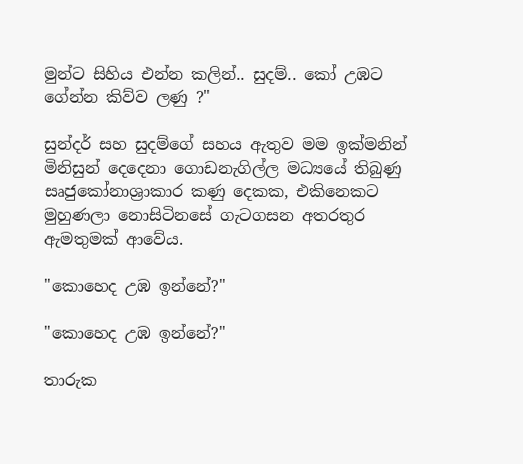මුන්ට සිහිය එන්න කලින්.. සුදම්.. කෝ උඹට ගේන්න කිව්ව ලණු ?"

සුන්දර් සහ සුදම්ගේ සහය ඇතුව මම ඉක්මනින් මිනිසුන් දෙදෙනා ගොඩනැගිල්ල මධ්‍යයේ තිබුණු සෘජුකෝනාශ්‍රාකාර කණු දෙකක, එකිනෙකට මුහුණලා නොසිටිනසේ ගැටගසන අතරතුර ඇමතුමක් ආවේය.

"කොහෙද උඹ ඉන්නේ?"

"කොහෙද උඹ ඉන්නේ?"

තාරුක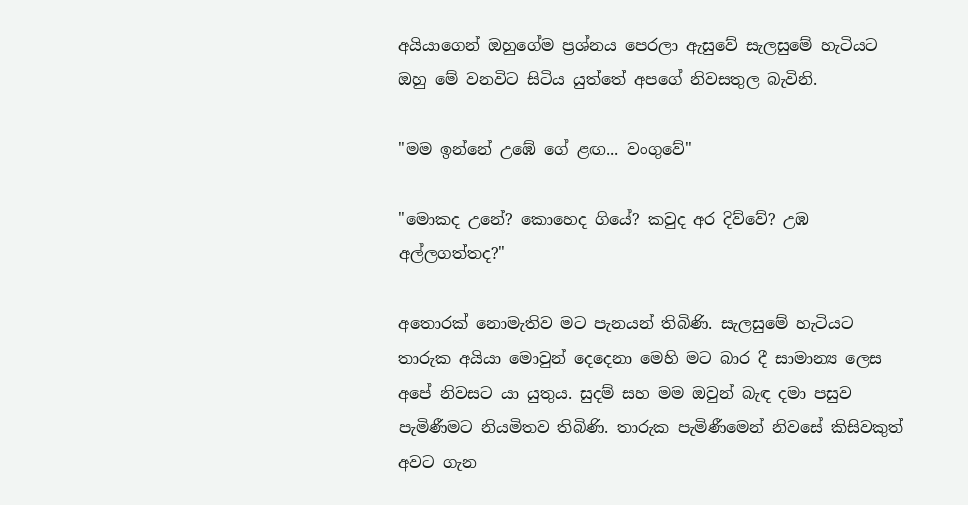අයියාගෙන් ඔහුගේම ප්‍රශ්නය පෙරලා ඇසුවේ සැලසුමේ හැටියට ඔහු මේ වනවිට සිටිය යුත්තේ අපගේ නිවසතුල බැවිනි.

"මම ඉන්නේ උඹේ ගේ ළඟ... වංගුවේ"

"මොකද උනේ? කොහෙද ගියේ? කවුද අර දිව්වේ? උඹ අල්ලගත්තද?"

අතොරක් නොමැතිව මට පැනයන් තිබිණි. සැලසුමේ හැටියට තාරුක අයියා මොවුන් දෙදෙනා මෙහි මට බාර දී සාමාන්‍ය ලෙස අපේ නිවසට යා යුතුය. සුදම් සහ මම ඔවුන් බැඳ දමා පසුව පැමිණීමට නියමිතව තිබිණි. තාරුක පැමිණීමෙන් නිවසේ කිසිවකුත් අවට ගැන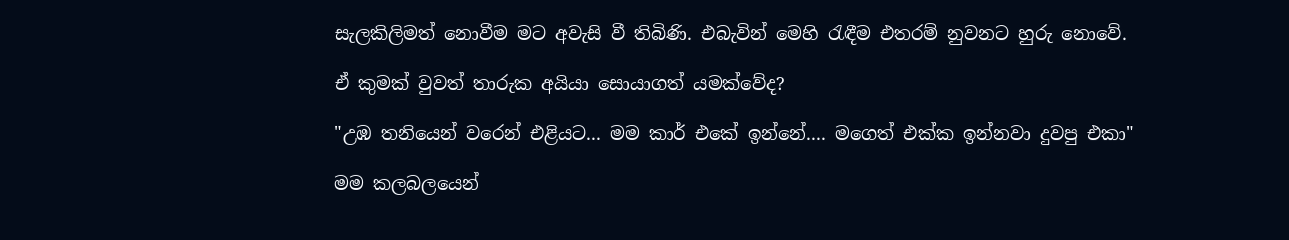සැලකිලිමත් නොවීම මට අවැසි වී තිබිණි. එබැවින් මෙහි රැඳීම එතරම් නුවනට හුරු නොවේ.

ඒ කුමක් වුවත් තාරුක අයියා සොයාගත් යමක්වේද?

"උඹ තනියෙන් වරෙන් එළියට... මම කාර් එකේ ඉන්නේ.... මගෙත් එක්ක ඉන්නවා දුවපු එකා"

මම කලබලයෙන්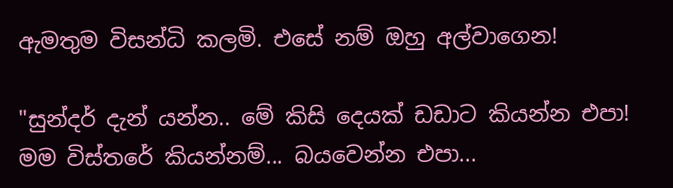ඇමතුම විසන්ධි කලමි. එසේ නම් ඔහු අල්වාගෙන!

"සුන්දර් දැන් යන්න.. මේ කිසි දෙයක් ඩඩාට කියන්න එපා! මම විස්තරේ කියන්නම්... බයවෙන්න එපා...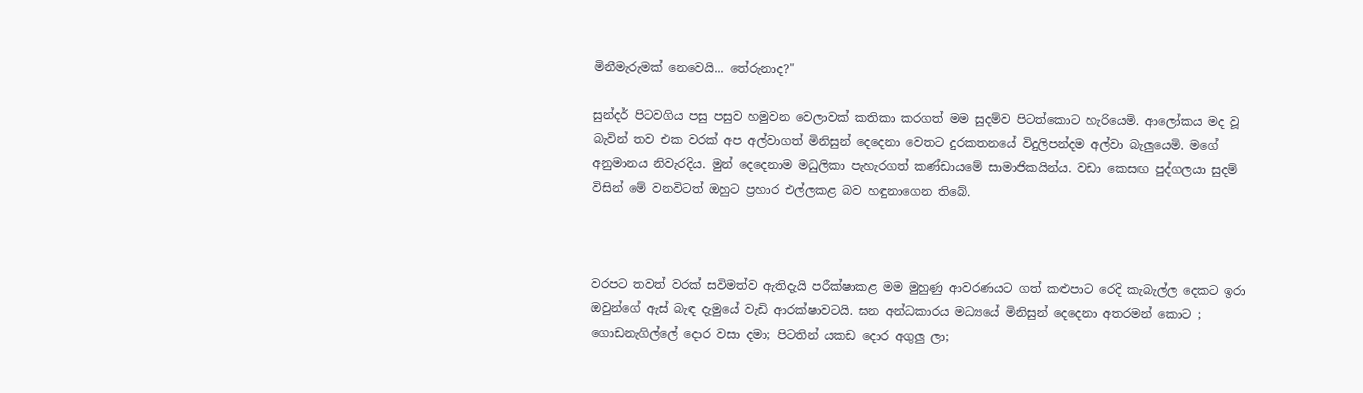මිනීමැරුමක් නෙවෙයි... තේරුනාද?"

සුන්දර් පිටවගිය පසු පසුව හමුවන වෙලාවක් කතිකා කරගත් මම සුදම්ව පිටත්කොට හැරියෙමි. ආලෝකය මද වූ බැවින් තව එක වරක් අප අල්වාගත් මිනිසුන් දෙදෙනා වෙතට දුරකතනයේ විදුලිපන්දම අල්වා බැලුයෙමි. මගේ අනුමානය නිවැරදිය. මුන් දෙදෙනාම මධුලිකා පැහැරගත් කණ්ඩායමේ සාමාජිකයින්ය. වඩා කෙසඟ පුද්ගලයා සුදම් විසින් මේ වනවිටත් ඔහුට ප්‍රහාර එල්ලකළ බව හඳුනාගෙන තිබේ.



වරපට තවත් වරක් සවිමත්ව ඇතිදැයි පරීක්ෂාකළ මම මුහුණු ආවරණයට ගත් කළුපාට රෙදි කැබැල්ල දෙකට ඉරා ඔවුන්ගේ ඇස් බැඳ දැමුයේ වැඩි ආරක්ෂාවටයි. ඝන අන්ධකාරය මධ්‍යයේ මිනිසුන් දෙදෙනා අතරමන් කොට ; ගොඩනැගිල්ලේ දොර වසා දමා; පිටතින් යකඩ දොර අගුලු ලා;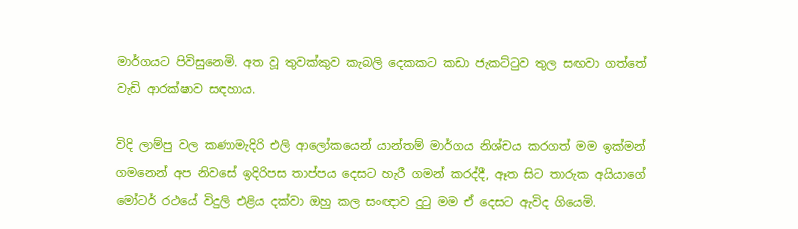මාර්ගයට පිවිසුනෙමි. අත වූ තුවක්කුව කැබලි දෙකකට කඩා ජැකට්ටුව තුල සඟවා ගත්තේ වැඩි ආරක්ෂාව සඳහාය.

විදි ලාම්පු වල කණාමැදිරි එලි ආලෝකයෙන් යාන්තම් මාර්ගය නිශ්චය කරගත් මම ඉක්මන් ගමනෙන් අප නිවසේ ඉදිරිපස තාප්පය දෙසට හැරී ගමන් කරද්දී, ඈත සිට තාරුක අයියාගේ මෝටර් රථයේ විදුලි එළිය දක්වා ඔහු කල සංඥාව දුටු මම ඒ දෙසට ඇවිද ගියෙමි.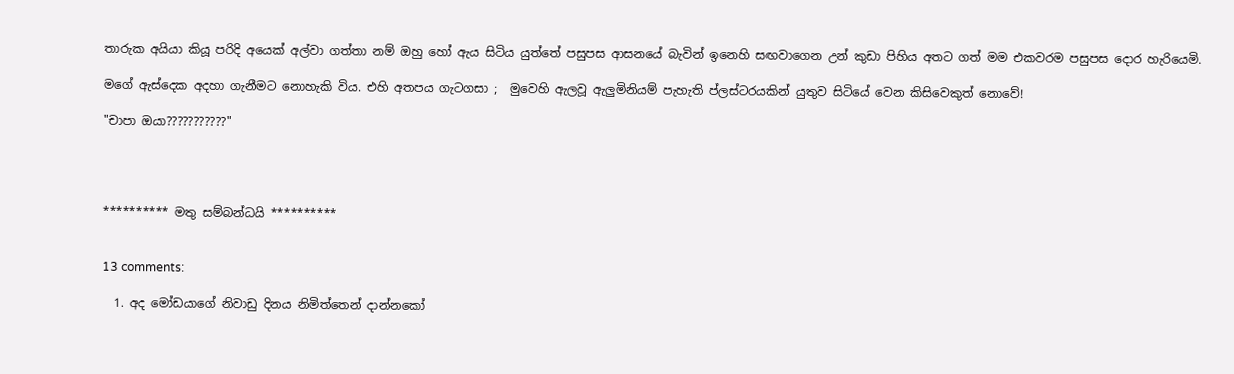තාරුක අයියා කියූ පරිදි අයෙක් අල්වා ගත්තා නම් ඔහු හෝ ඇය සිටිය යුත්තේ පසුපස ආසනයේ බැවින් ඉනෙහි සඟවාගෙන උන් කුඩා පිහිය අතට ගත් මම එකවරම පසුපස දොර හැරියෙමි.

මගේ ඇස්දෙක අදහා ගැනීමට නොහැකි විය. එහි අතපය ගැටගසා ;  මුවෙහි ඇලවූ ඇලුමිනියම් පැහැති ප්ලස්ටරයකින් යුතුව සිටියේ වෙන කිසිවෙකුත් නොවේ!

"චාපා ඔයා???????????"




********** මතු සම්බන්ධයි **********


13 comments:

  1. අද මෝඩයාගේ නිවාඩු දිනය නිමිත්තෙන් දාන්නකෝ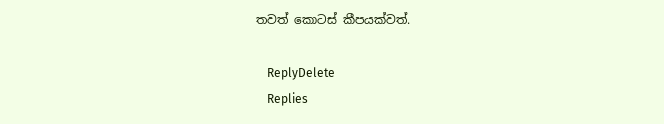තවත් කොටස් කීපයක්වත්.

    ReplyDelete
    Replies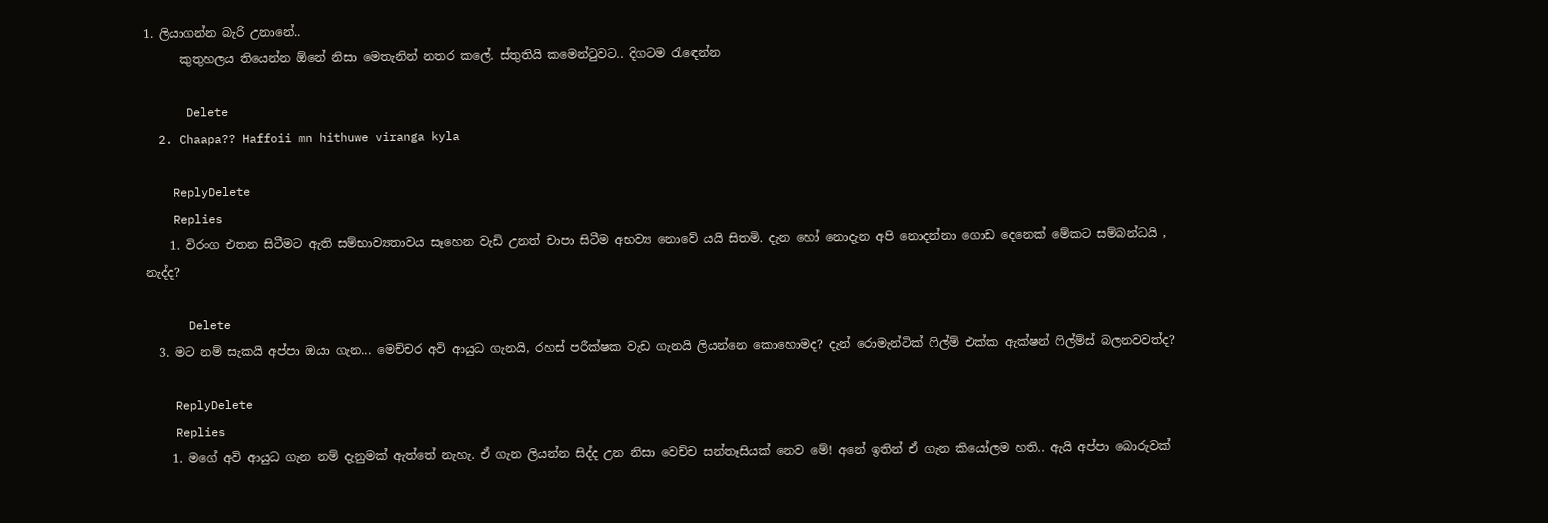1. ලියාගන්න බැරි උනානේ..
      කුතුහලය තියෙන්න ඕනේ නිසා මෙතැනින් නතර කලේ. ස්තුතියි කමෙන්ටුවට.. දිගටම රැඳෙන්න

      Delete
  2. Chaapa?? Haffoii mn hithuwe viranga kyla

    ReplyDelete
    Replies
    1. විරංග එතන සිටීමට ඇති සම්භාව්‍යතාවය සෑහෙන වැඩි උනත් චාපා සිටීම අභව්‍ය නොවේ යයි සිතමි. දැන හෝ නොදැන අපි නොදන්නා ගොඩ දෙනෙක් මේකට සම්බන්ධයි , නැද්ද?

      Delete
  3. මට නම් සැකයි අප්පා ඔයා ගැන... මෙච්චර අවි ආයුධ ගැනයි, රහස් පරීක්ෂක වැඩ ගැනයි ලියන්නෙ කොහොමද? දැන් රොමැන්ටික් ෆිල්ම් එක්ක ඇක්ෂන් ෆිල්ම්ස් බලනවවත්ද?

    ReplyDelete
    Replies
    1. මගේ අවි ආයුධ ගැන නම් දැනුමක් ඇත්තේ නැහැ. ඒ ගැන ලියන්න සිද්ද උන නිසා වෙච්ච සන්තෑසියක් නෙව මේ! අනේ ඉතින් ඒ ගැන කියෝලම හති.. ඇයි අප්පා බොරුවක්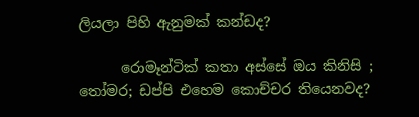ලියලා පිහි ඇනුමක් කන්ඩද?

      රොමෑන්ටික් කතා අස්සේ ඔය කිනිසි ; තෝමර; ඩප්පි එහෙම කොච්චර තියෙනවද?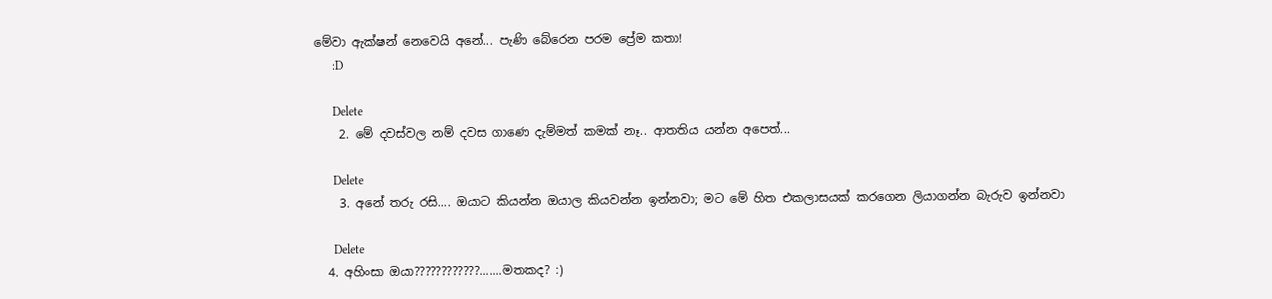මේවා ඇක්ෂන් නෙවෙයි අනේ... පැණි බේරෙන පරම ප්‍රේම කතා!
      :D

      Delete
    2. මේ දවස්වල නම් දවස ගාණෙ දැම්මත් කමක් නෑ.. ආතතිය යන්න අපෙත්...

      Delete
    3. අනේ තරු රසි.... ඔයාට කියන්න ඔයාල කියවන්න ඉන්නවා; මට මේ හිත එකලාසයක් කරගෙන ලියාගන්න බැරුව ඉන්නවා

      Delete
  4. අහිංසා ඔයා????????????.......මතකද? :)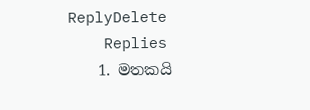ReplyDelete
    Replies
    1. මතකයි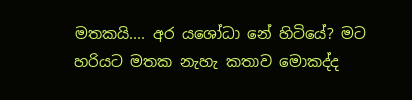මතකයි.... අර යශෝධා නේ හිටියේ? මට හරියට මතක නැහැ කතාව මොකද්ද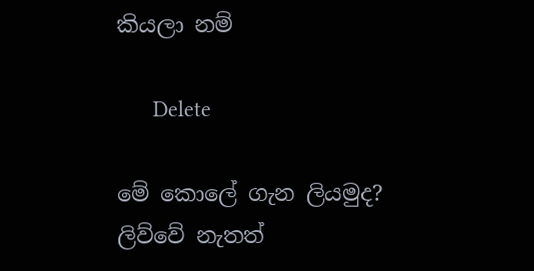කියලා නම්

      Delete

මේ කොලේ ගැන ලියමුද? ලිව්වේ නැතත්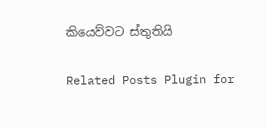කියෙව්වට ස්තුතියි

Related Posts Plugin for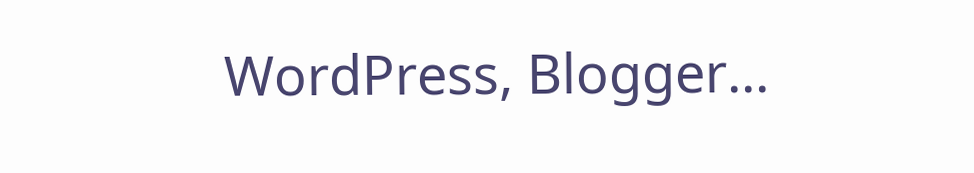WordPress, Blogger...